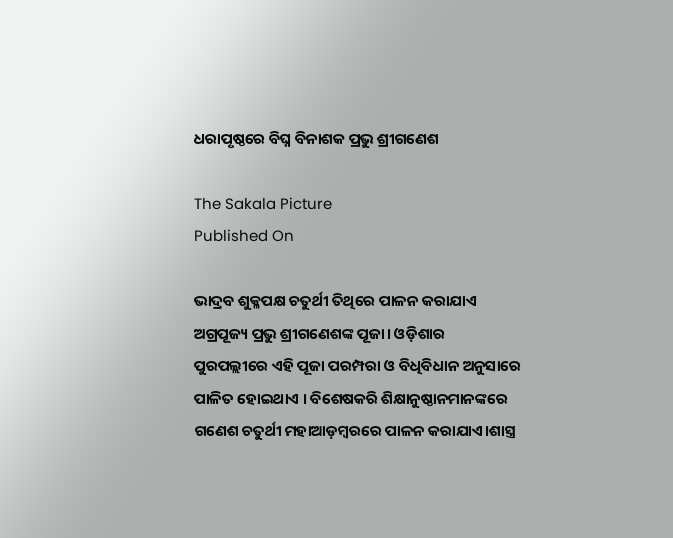ଧରାପୃଷ୍ଠରେ ବିଘ୍ନ ବିନାଶକ ପ୍ରଭୁ ଶ୍ରୀଗଣେଶ

The Sakala Picture
Published On

ଭାଦ୍ରବ ଶୁକ୍ଳପକ୍ଷ ଚତୁର୍ଥୀ ତିଥିରେ ପାଳନ କରାଯାଏ ଅଗ୍ରପୂଜ୍ୟ ପ୍ରଭୁ ଶ୍ରୀଗଣେଶଙ୍କ ପୂଜା। ଓଡ଼ିଶାର ପୁରପଲ୍ଲୀରେ ଏହି ପୂଜା ପରମ୍ପରା ଓ ବିଧିବିଧାନ ଅନୁସାରେ ପାଳିତ ହୋଇଥାଏ । ବିଶେଷକରି ଶିକ୍ଷାନୁଷ୍ଠାନମାନଙ୍କରେ ଗଣେଶ ଚତୁର୍ଥୀ ମହାଆଡ଼ମ୍ବରରେ ପାଳନ କରାଯାଏ।ଶାସ୍ତ୍ର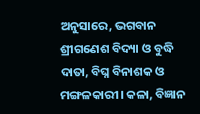ଅନୁସାରେ, ଭଗବାନ ଶ୍ରୀଗଣେଶ ବିଦ୍ୟା ଓ ବୁଦ୍ଧି ଦାତା, ବିଘ୍ନ ବିନାଶକ ଓ ମଙ୍ଗଳକାରୀ। କଳା, ବିଜ୍ଞାନ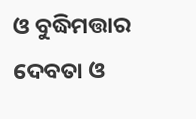ଓ ବୁଦ୍ଧିମତ୍ତାର ଦେବତା ଓ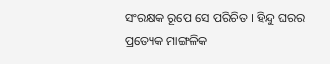ସଂରକ୍ଷକ ରୂପେ ସେ ପରିଚିତ । ହିନ୍ଦୁ ଘରର ପ୍ରତ୍ୟେକ ମାଙ୍ଗଳିକ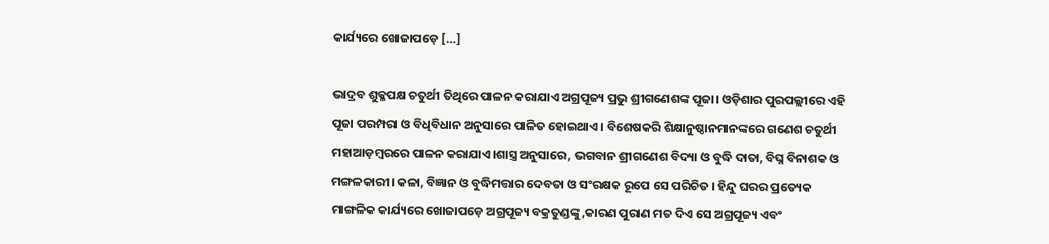କାର୍ଯ୍ୟରେ ଖୋଜାପଡ଼େ […]

ଭାଦ୍ରବ ଶୁକ୍ଳପକ୍ଷ ଚତୁର୍ଥୀ ତିଥିରେ ପାଳନ କରାଯାଏ ଅଗ୍ରପୂଜ୍ୟ ପ୍ରଭୁ ଶ୍ରୀଗଣେଶଙ୍କ ପୂଜା। ଓଡ଼ିଶାର ପୁରପଲ୍ଲୀରେ ଏହି ପୂଜା ପରମ୍ପରା ଓ ବିଧିବିଧାନ ଅନୁସାରେ ପାଳିତ ହୋଇଥାଏ । ବିଶେଷକରି ଶିକ୍ଷାନୁଷ୍ଠାନମାନଙ୍କରେ ଗଣେଶ ଚତୁର୍ଥୀ ମହାଆଡ଼ମ୍ବରରେ ପାଳନ କରାଯାଏ।ଶାସ୍ତ୍ର ଅନୁସାରେ, ଭଗବାନ ଶ୍ରୀଗଣେଶ ବିଦ୍ୟା ଓ ବୁଦ୍ଧି ଦାତା, ବିଘ୍ନ ବିନାଶକ ଓ ମଙ୍ଗଳକାରୀ। କଳା, ବିଜ୍ଞାନ ଓ ବୁଦ୍ଧିମତ୍ତାର ଦେବତା ଓ ସଂରକ୍ଷକ ରୂପେ ସେ ପରିଚିତ । ହିନ୍ଦୁ ଘରର ପ୍ରତ୍ୟେକ ମାଙ୍ଗଳିକ କାର୍ଯ୍ୟରେ ଖୋଜାପଡ଼େ ଅଗ୍ରପୂଜ୍ୟ ବକ୍ରତୁଣ୍ଡଙ୍କୁ,କାରଣ ପୁରାଣ ମତ ଦିଏ ସେ ଅଗ୍ରପୂଜ୍ୟ ଏବଂ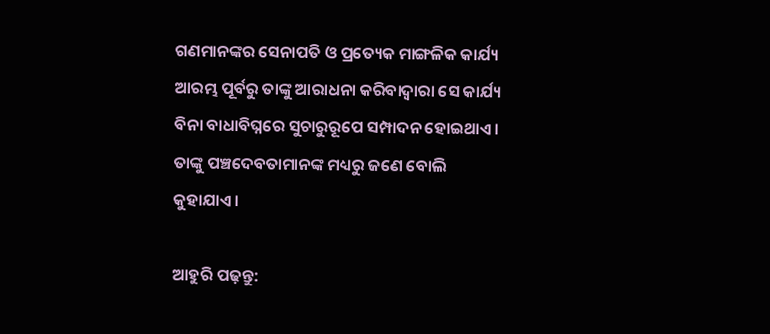ଗଣମାନଙ୍କର ସେନାପତି ଓ ପ୍ରତ୍ୟେକ ମାଙ୍ଗଳିକ କାର୍ଯ୍ୟ ଆରମ୍ଭ ପୂର୍ବରୁ ତାଙ୍କୁ ଆରାଧନା କରିବାଦ୍ବାରା ସେ କାର୍ଯ୍ୟ ବିନା ବାଧାବିଘ୍ନରେ ସୁଚାରୁରୂପେ ସମ୍ପାଦନ ହୋଇଥାଏ। ତାଙ୍କୁ ପଞ୍ଚଦେବତାମାନଙ୍କ ମଧ୍ୟରୁ ଜଣେ ବୋଲି କୁହାଯାଏ।

ଆହୁରି ପଢ଼ନ୍ତୁ: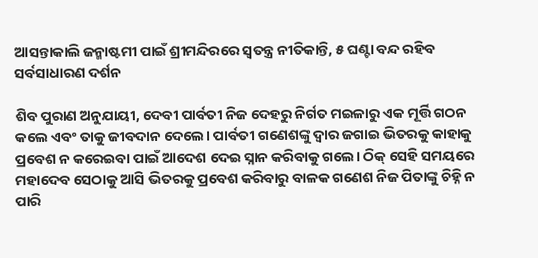ଆସନ୍ତାକାଲି ଜନ୍ମାଷ୍ଟମୀ ପାଇଁ ଶ୍ରୀମନ୍ଦିରରେ ସ୍ୱତନ୍ତ୍ର ନୀତିକାନ୍ତି, ୫ ଘଣ୍ଟା ବନ୍ଦ ରହିବ ସର୍ବସାଧାରଣ ଦର୍ଶନ

ଶିବ ପୁରାଣ ଅନୁଯାୟୀ, ଦେବୀ ପାର୍ବତୀ ନିଜ ଦେହରୁ ନିର୍ଗତ ମଇଳାରୁ ଏକ ମୂର୍ତ୍ତି ଗଠନ କଲେ ଏବଂ ତାକୁ ଜୀବଦାନ ଦେଲେ। ପାର୍ବତୀ ଗଣେଶଙ୍କୁ ଦ୍ୱାର ଜଗାଇ ଭିତରକୁ କାହାକୁ ପ୍ରବେଶ ନ କରେଇବା ପାଇଁ ଆଦେଶ ଦେଇ ସ୍ନାନ କରିବାକୁ ଗଲେ। ଠିକ୍‌ ସେହି ସମୟରେ ମହାଦେବ ସେଠାକୁ ଆସି ଭିତରକୁ ପ୍ରବେଶ କରିବାରୁ ବାଳକ ଗଣେଶ ନିଜ ପିତାଙ୍କୁ ଚିହ୍ନି ନ ପାରି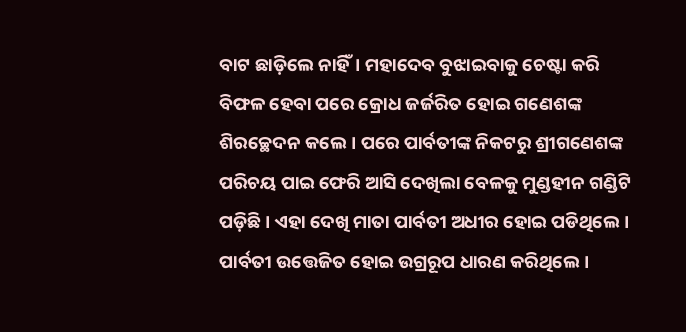ବାଟ ଛାଡ଼ିଲେ ନାହିଁ। ମହାଦେବ ବୁଝାଇବାକୁ ଚେଷ୍ଟା କରି ବିଫଳ ହେବା ପରେ କ୍ରୋଧ ଜର୍ଜରିତ ହୋଇ ଗଣେଶଙ୍କ ଶିରଚ୍ଛେଦନ କଲେ। ପରେ ପାର୍ବତୀଙ୍କ ନିକଟରୁ ଶ୍ରୀଗଣେଶଙ୍କ ପରିଚୟ ପାଇ ଫେରି ଆସି ଦେଖିଲା ବେଳକୁ ମୁଣ୍ଡହୀନ ଗଣ୍ଡିଟି ପଡ଼ିଛି। ଏହା ଦେଖି ମାତା ପାର୍ବତୀ ଅଧୀର ହୋଇ ପଡିଥିଲେ। ପାର୍ବତୀ ଉତ୍ତେଜିତ ହୋଇ ଉଗ୍ରରୂପ ଧାରଣ କରିଥିଲେ।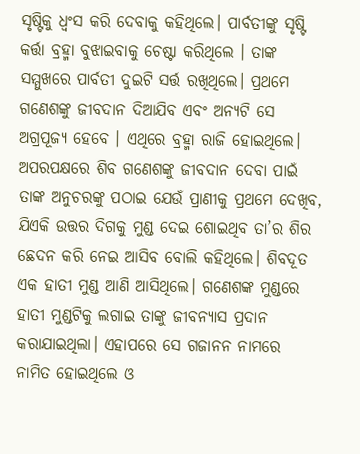ସୃଷ୍ଟିକୁ ଧ୍ବଂସ କରି ଦେବାକୁ କହିଥିଲେ। ପାର୍ବତୀଙ୍କୁ ସୃଷ୍ଟି କର୍ତ୍ତା ବ୍ରହ୍ମା ବୁଝାଇବାକୁ ଚେଷ୍ଟା କରିଥିଲେ । ତାଙ୍କ ସମ୍ମୁଖରେ ପାର୍ବତୀ ଦୁଇଟି ସର୍ତ୍ତ ରଖିଥିଲେ। ପ୍ରଥମେ ଗଣେଶଙ୍କୁ ଜୀବଦାନ ଦିଆଯିବ ଏବଂ ଅନ୍ୟଟି ସେ ଅଗ୍ରପୂଜ୍ୟ ହେବେ । ଏଥିରେ ବ୍ରହ୍ମା ରାଜି ହୋଇଥିଲେ। ଅପରପକ୍ଷରେ ଶିବ ଗଣେଶଙ୍କୁ ଜୀବଦାନ ଦେବା ପାଇଁ ତାଙ୍କ ଅନୁଚରଙ୍କୁ ପଠାଇ ଯେଉଁ ପ୍ରାଣୀକୁ ପ୍ରଥମେ ଦେଖିବ, ଯିଏକି ଉତ୍ତର ଦିଗକୁ ମୁଣ୍ଡ ଦେଇ ଶୋଇଥିବ ତା’ର ଶିର ଛେଦନ କରି ନେଇ ଆସିବ ବୋଲି କହିଥିଲେ। ଶିବଦୂତ ଏକ ହାତୀ ମୁଣ୍ଡ ଆଣି ଆସିଥିଲେ। ଗଣେଶଙ୍କ ମୁଣ୍ଡରେ ହାତୀ ମୁଣ୍ଡଟିକୁ ଲଗାଇ ତାଙ୍କୁ ଜୀବନ୍ୟାସ ପ୍ରଦାନ କରାଯାଇଥିଲା। ଏହାପରେ ସେ ଗଜାନନ ନାମରେ ନାମିତ ହୋଇଥିଲେ ଓ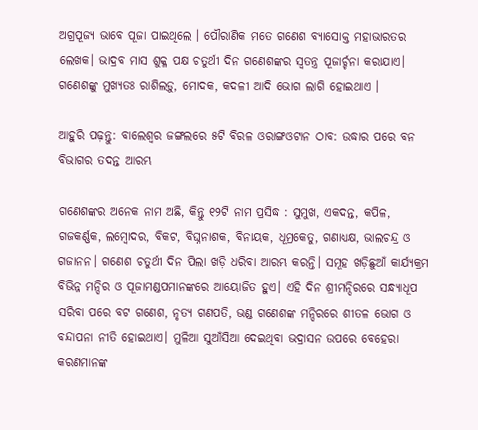ଅଗ୍ରପୂଜ୍ୟ ଭାବେ ପୂଜା ପାଇଥିଲେ । ପୌରାଣିକ ମତେ ଗଣେଶ ବ୍ୟାସୋକ୍ତ ମହାଭାରତର ଲେଖକ। ଭାଦ୍ରବ ମାସ ଶୁକ୍ଳ ପକ୍ଷ ଚତୁର୍ଥୀ ଦିନ ଗଣେଶଙ୍କର ସ୍ୱତନ୍ତ୍ର ପୂଜାର୍ଚ୍ଚନା କରାଯାଏ। ଗଣେଶଙ୍କୁ ମୁଖ୍ୟତଃ ରାଶିଲଡ଼ୁ, ମୋଦକ, କଦଳୀ ଆଦି ଭୋଗ ଲାଗି ହୋଇଥାଏ ।

ଆହୁରି ପଢ଼ନ୍ତୁ: ବାଲେଶ୍ୱର ଜଙ୍ଗଲରେ ୫ଟି ବିରଳ ଓରାଙ୍ଗଓଟାନ ଠାବ: ଉଦ୍ଧାର ପରେ ବନ ବିଭାଗର ତଦନ୍ତ ଆରମ୍ଭ

ଗଣେଶଙ୍କର ଅନେକ ନାମ ଅଛି, କିନ୍ତୁ ୧୨ଟି ନାମ ପ୍ରସିଦ୍ଧ : ସୁମୁଖ, ଏକଦନ୍ତ, କପିଳ, ଗଜକର୍ଣ୍ଣକ, ଲମ୍ବୋଦର, ବିକଟ, ବିଘ୍ନନାଶକ, ବିନାୟକ, ଧୂମ୍ରକେତୁ, ଗଣାଧ୍ୟକ୍ଷ, ଭାଲଚନ୍ଦ୍ର ଓ ଗଜାନନ। ଗଣେଶ ଚତୁର୍ଥୀ ଦିନ ପିଲା ଖଡ଼ି ଧରିବା ଆରମ୍ଭ କରନ୍ତି। ସମୂହ ଖଡ଼ିଛୁଆଁ କାର୍ଯ୍ୟକ୍ରମ ବିଭିନ୍ନ ମନ୍ଦିର ଓ ପୂଜାମଣ୍ଡପମାନଙ୍କରେ ଆୟୋଜିତ ହୁଏ। ଏହି ଦିନ ଶ୍ରୀମନ୍ଦିରରେ ସନ୍ଧ୍ୟାଧୂପ ସରିବା ପରେ ବଟ ଗଣେଶ, ନୃତ୍ୟ ଗଣପତି, ଭଣ୍ଡ ଗଣେଶଙ୍କ ମନ୍ଦିରରେ ଶୀତଳ ଭୋଗ ଓ ବନ୍ଦାପନା ନୀତି ହୋଇଥାଏ। ମୁଳିଆ ସୁଆଁସିଆ ଦେଇଥିବା ଭଦ୍ରାସନ ଉପରେ ବେହେରା କରଣମାନଙ୍କ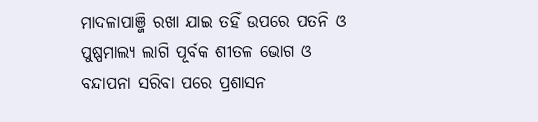ମାଦଳାପାଞ୍ଜି ରଖା ଯାଇ ତହିଁ ଉପରେ ପତନି ଓ ପୁଷ୍ପମାଲ୍ୟ ଲାଗି ପୂର୍ବକ ଶୀତଳ ଭୋଗ ଓ ବନ୍ଦାପନା ସରିବା ପରେ ପ୍ରଶାସନ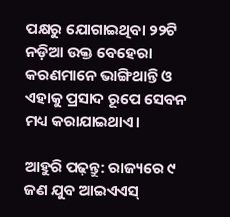ପକ୍ଷରୁ ଯୋଗାଇଥିବା ୨୨ଟି ନଡ଼ିଆ ଉକ୍ତ ବେହେରା କରଣମାନେ ଭାଙ୍ଗିଥାନ୍ତି ଓ ଏହାକୁ ପ୍ରସାଦ ରୂପେ ସେବନ ମଧ୍ୟ କରାଯାଇଥାଏ।

ଆହୁରି ପଢ଼ନ୍ତୁ: ରାଜ୍ୟରେ ୯ ଜଣ ଯୁବ ଆଇଏଏସ୍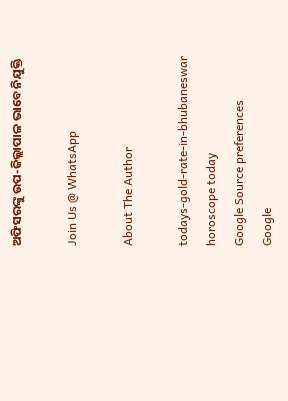ଅଫିସରଙ୍କୁ ଉପ-ଜିଲ୍ଲାପାଳ ଭାବେ ନିଯୁକ୍ତି

Join Us @ WhatsApp

About The Author

todays-gold-rate-in-bhubaneswar
horoscope today
Google Source preferences
Google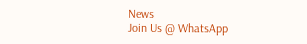News
Join Us @ WhatsApp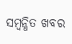ସମ୍ବନ୍ଧିତ ଖବର